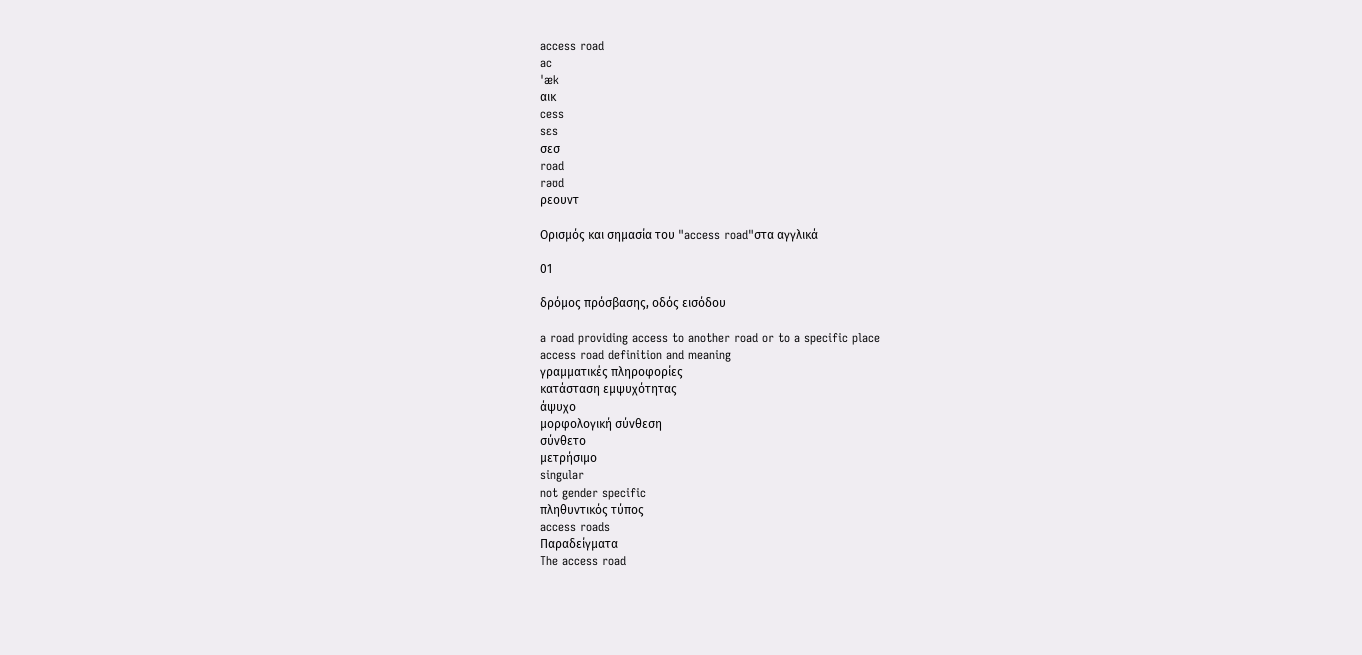access road
ac
ˈæk
αικ
cess
sɛs
σεσ
road
rəʊd
ρεουντ

Ορισμός και σημασία του "access road"στα αγγλικά

01

δρόμος πρόσβασης, οδός εισόδου

a road providing access to another road or to a specific place
access road definition and meaning
γραμματικές πληροφορίες
κατάσταση εμψυχότητας
άψυχο
μορφολογική σύνθεση
σύνθετο
μετρήσιμο
singular
not gender specific
πληθυντικός τύπος
access roads
Παραδείγματα
The access road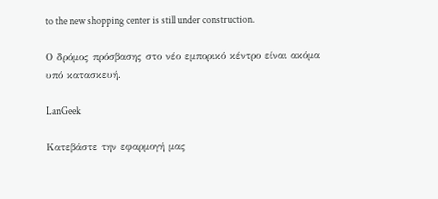to the new shopping center is still under construction.

Ο δρόμος πρόσβασης στο νέο εμπορικό κέντρο είναι ακόμα υπό κατασκευή.

LanGeek

Κατεβάστε την εφαρμογή μας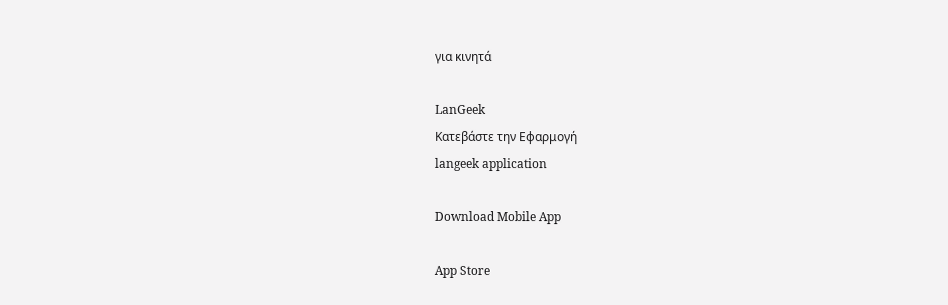για κινητά

LanGeek
Κατεβάστε την Εφαρμογή
langeek application

Download Mobile App

App Store